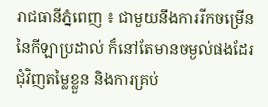រាជធានីភ្នំពេញ ៖ ជាមួយនឹងការរីកចម្រើននៃកីឡាប្រដាល់ ក៏នៅតែមានចម្ងល់ផងដែរជុំវិញតម្លៃខ្លួន និងការគ្រប់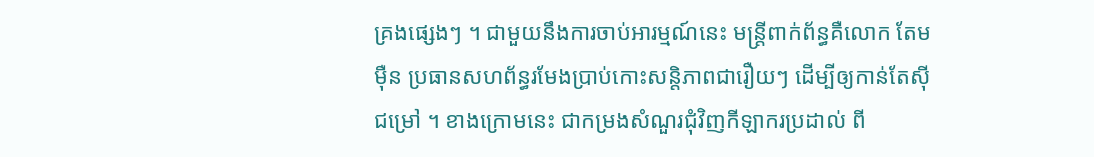គ្រងផ្សេងៗ ។ ជាមួយនឹងការចាប់អារម្មណ៍នេះ មន្ត្រីពាក់ព័ន្ធគឺលោក តែម ម៉ឺន ប្រធានសហព័ន្ធរមែងប្រាប់កោះសន្តិភាពជារឿយៗ ដើម្បីឲ្យកាន់តែស៊ីជម្រៅ ។ ខាងក្រោមនេះ ជាកម្រងសំណួរជុំវិញកីឡាករប្រដាល់ ពី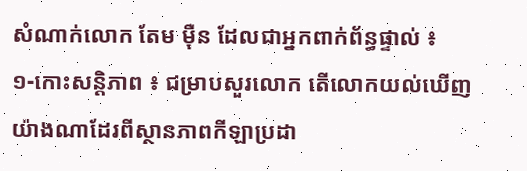សំណាក់លោក តែម ម៉ឺន ដែលជាអ្នកពាក់ព័ន្ធផ្ទាល់ ៖
១-កោះសន្តិភាព ៖ ជម្រាបសួរលោក តើលោកយល់ឃើញយ៉ាងណាដែរពីស្ថានភាពកីឡាប្រដា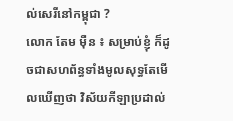ល់សេរីនៅកម្ពុជា ?
លោក តែម ម៉ឺន ៖ សម្រាប់ខ្ញុំ ក៏ដូចជាសហព័ន្ធទាំងមូលសុទ្ធតែមើលឃើញថា វិស័យកីឡាប្រដាល់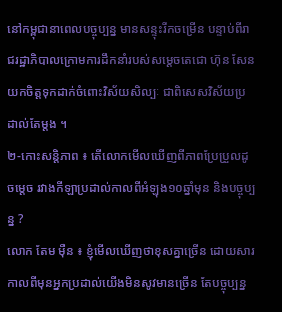នៅកម្ពុជានាពេលបច្ចុប្បន្ន មានសន្ទុះរីកចម្រើន បន្ទាប់ពីរាជរដ្ឋាភិបាលក្រោមការដឹកនាំរបស់សម្ដេចតេជោ ហ៊ុន សែន យកចិត្តទុកដាក់ចំពោះវិស័យសិល្បៈ ជាពិសេសវិស័យប្រដាល់តែម្ដង ។
២-កោះសន្ដិភាព ៖ តើលោកមើលឃើញពីភាពប្រែប្រួលដូចម្ដេច រវាងកីឡាប្រដាល់កាលពីអំឡុង១០ឆ្នាំមុន និងបច្ចុប្បន្ន ?
លោក តែម ម៉ឺន ៖ ខ្ញុំមើលឃើញថាខុសគ្នាច្រើន ដោយសារកាលពីមុនអ្នកប្រដាល់យើងមិនសូវមានច្រើន តែបច្ចុប្បន្ន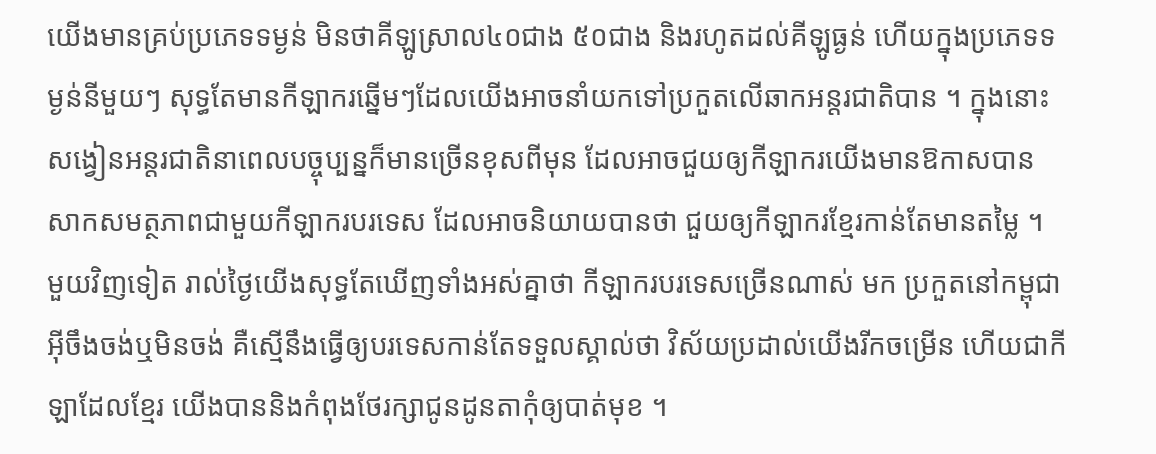យើងមានគ្រប់ប្រភេទទម្ងន់ មិនថាគីឡូស្រាល៤០ជាង ៥០ជាង និងរហូតដល់គីឡូធ្ងន់ ហើយក្នុងប្រភេទទម្ងន់នីមួយៗ សុទ្ធតែមានកីឡាករឆ្នើមៗដែលយើងអាចនាំយកទៅប្រកួតលើឆាកអន្តរជាតិបាន ។ ក្នុងនោះ សង្វៀនអន្តរជាតិនាពេលបច្ចុប្បន្នក៏មានច្រើនខុសពីមុន ដែលអាចជួយឲ្យកីឡាករយើងមានឱកាសបានសាកសមត្ថភាពជាមួយកីឡាករបរទេស ដែលអាចនិយាយបានថា ជួយឲ្យកីឡាករខ្មែរកាន់តែមានតម្លៃ ។
មួយវិញទៀត រាល់ថ្ងៃយើងសុទ្ធតែឃើញទាំងអស់គ្នាថា កីឡាករបរទេសច្រើនណាស់ មក ប្រកួតនៅកម្ពុជា អ៊ីចឹងចង់ឬមិនចង់ គឺស្មើនឹងធ្វើឲ្យបរទេសកាន់តែទទួលស្គាល់ថា វិស័យប្រដាល់យើងរីកចម្រើន ហើយជាកីឡាដែលខ្មែរ យើងបាននិងកំពុងថែរក្សាជូនដូនតាកុំឲ្យបាត់មុខ ។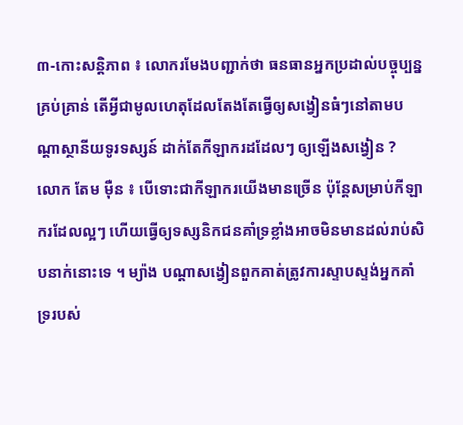៣-កោះសន្តិភាព ៖ លោករមែងបញ្ជាក់ថា ធនធានអ្នកប្រដាល់បច្ចុប្បន្នគ្រប់គ្រាន់ តើអ្វីជាមូលហេតុដែលតែងតែធ្វើឲ្យសង្វៀនធំៗនៅតាមបណ្ដាស្ថានីយទូរទស្សន៍ ដាក់តែកីឡាករដដែលៗ ឲ្យឡើងសង្វៀន ?
លោក តែម ម៉ឺន ៖ បើទោះជាកីឡាករយើងមានច្រើន ប៉ុន្តែសម្រាប់កីឡាករដែលល្អៗ ហើយធ្វើឲ្យទស្សនិកជនគាំទ្រខ្លាំងអាចមិនមានដល់រាប់សិបនាក់នោះទេ ។ ម្យ៉ាង បណ្ដាសង្វៀនពួកគាត់ត្រូវការស្ទាបស្ទង់អ្នកគាំទ្ររបស់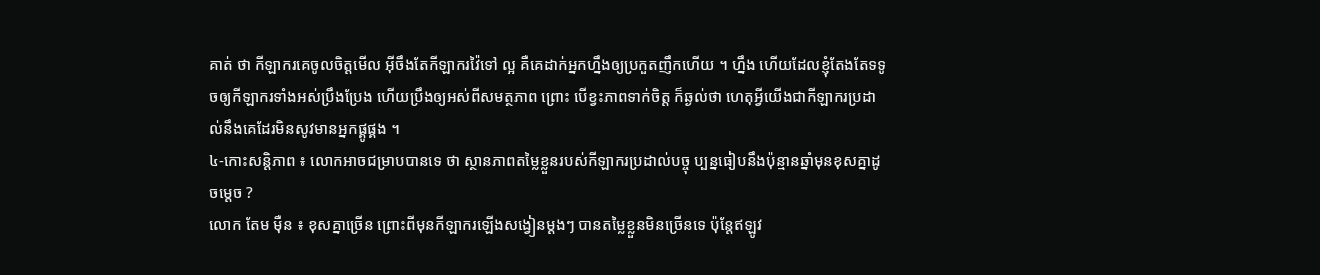គាត់ ថា កីឡាករគេចូលចិត្តមើល អ៊ីចឹងតែកីឡាករវ៉ៃទៅ ល្អ គឺគេដាក់អ្នកហ្នឹងឲ្យប្រកួតញឹកហើយ ។ ហ្នឹង ហើយដែលខ្ញុំតែងតែទទូចឲ្យកីឡាករទាំងអស់ប្រឹងប្រែង ហើយប្រឹងឲ្យអស់ពីសមត្ថភាព ព្រោះ បើខ្វះភាពទាក់ចិត្ត ក៏ឆ្ងល់ថា ហេតុអ្វីយើងជាកីឡាករប្រដាល់នឹងគេដែរមិនសូវមានអ្នកផ្គូផ្គង ។
៤-កោះសន្តិភាព ៖ លោកអាចជម្រាបបានទេ ថា ស្ថានភាពតម្លៃខ្លួនរបស់កីឡាករប្រដាល់បច្ចុ ប្បន្នធៀបនឹងប៉ុន្មានឆ្នាំមុនខុសគ្នាដូចម្ដេច ?
លោក តែម ម៉ឺន ៖ ខុសគ្នាច្រើន ព្រោះពីមុនកីឡាករឡើងសង្វៀនម្ដងៗ បានតម្លៃខ្លួនមិនច្រើនទេ ប៉ុន្តែឥឡូវ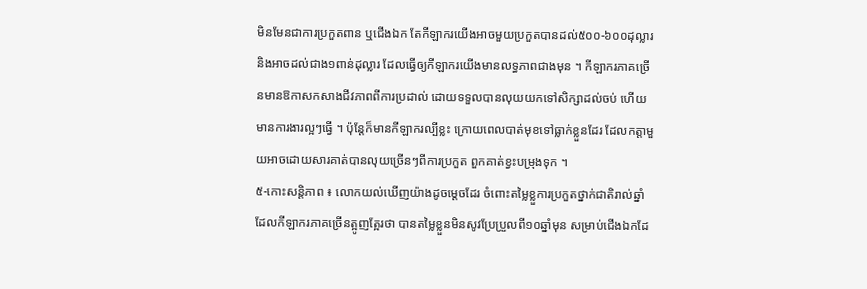មិនមែនជាការប្រកួតពាន ឬជើងឯក តែកីឡាករយើងអាចមួយប្រកួតបានដល់៥០០-៦០០ដុល្លារ និងអាចដល់ជាង១ពាន់ដុល្លារ ដែលធ្វើឲ្យកីឡាករយើងមានលទ្ធភាពជាងមុន ។ កីឡាករភាគច្រើនមានឱកាសកសាងជីវភាពពីការប្រដាល់ ដោយទទួលបានលុយយកទៅសិក្សាដល់ចប់ ហើយមានការងារល្អៗធ្វើ ។ ប៉ុន្តែក៏មានកីឡាករល្បីខ្លះ ក្រោយពេលបាត់មុខទៅធ្លាក់ខ្លួនដែរ ដែលកត្តាមួយអាចដោយសារគាត់បានលុយច្រើនៗពីការប្រកួត ពួកគាត់ខ្វះបម្រុងទុក ។
៥-កោះសន្តិភាព ៖ លោកយល់ឃើញយ៉ាងដូចម្តេចដែរ ចំពោះតម្លៃខ្លួការប្រកួតថ្នាក់ជាតិរាល់ឆ្នាំ ដែលកីឡាករភាគច្រើនត្អូញត្អែរថា បានតម្លៃខ្លួនមិនសូវប្រែប្រួលពី១០ឆ្នាំមុន សម្រាប់ជើងឯកដែ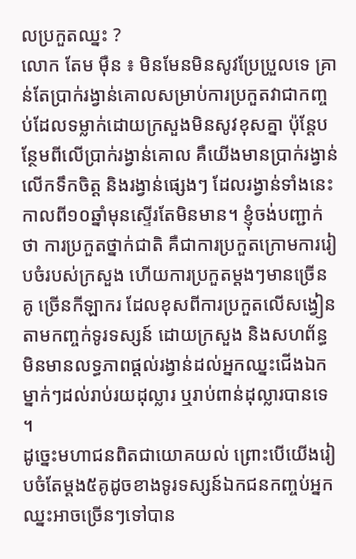លប្រកួតឈ្នះ ?
លោក តែម ម៉ឺន ៖ មិនមែនមិនសូវប្រែប្រួលទេ គ្រាន់តែប្រាក់រង្វាន់គោលសម្រាប់ការប្រកួតវាជាកញ្ចប់ដែលទម្លាក់ដោយក្រសួងមិនសូវខុសគ្នា ប៉ុន្តែបន្ថែមពីលើប្រាក់រង្វាន់គោល គឺយើងមានប្រាក់រង្វាន់លើកទឹកចិត្ត និងរង្វាន់ផ្សេងៗ ដែលរង្វាន់ទាំងនេះកាលពី១០ឆ្នាំមុនស្ទើរតែមិនមាន។ ខ្ញុំចង់បញ្ជាក់ថា ការប្រកួតថ្នាក់ជាតិ គឺជាការប្រកួតក្រោមការរៀបចំរបស់ក្រសួង ហើយការប្រកួតម្ដងៗមានច្រើនគូ ច្រើនកីឡាករ ដែលខុសពីការប្រកួតលើសង្វៀនតាមកញ្ចក់ទូរទស្សន៍ ដោយក្រសួង និងសហព័ន្ធ មិនមានលទ្ធភាពផ្ដល់រង្វាន់ដល់អ្នកឈ្នះជើងឯកម្នាក់ៗដល់រាប់រយដុល្លារ ឬរាប់ពាន់ដុល្លារបានទេ ។
ដូច្នេះមហាជនពិតជាយោគយល់ ព្រោះបើយើងរៀបចំតែម្ដង៥គូដូចខាងទូរទស្សន៍ឯកជនកញ្ចប់អ្នកឈ្នះអាចច្រើនៗទៅបាន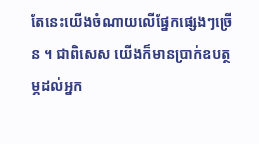តែនេះយើងចំណាយលើផ្នែកផ្សេងៗច្រើន ។ ជាពិសេស យើងក៏មានប្រាក់ឧបត្ថម្ភដល់អ្នក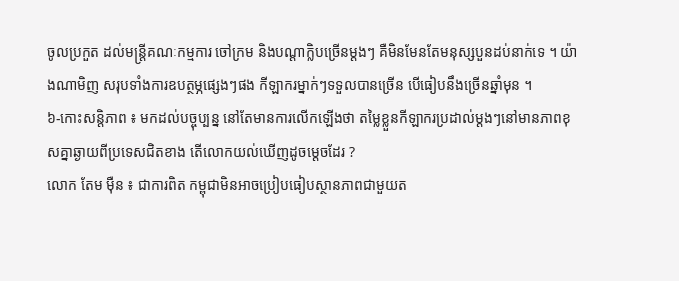ចូលប្រកួត ដល់មន្ត្រីគណៈកម្មការ ចៅក្រម និងបណ្ដាក្លិបច្រើនម្ដងៗ គឺមិនមែនតែមនុស្សបួនដប់នាក់ទេ ។ យ៉ាងណាមិញ សរុបទាំងការឧបត្ថម្ភផ្សេងៗផង កីឡាករម្នាក់ៗទទួលបានច្រើន បើធៀបនឹងច្រើនឆ្នាំមុន ។
៦-កោះសន្តិភាព ៖ មកដល់បច្ចុប្បន្ន នៅតែមានការលើកឡើងថា តម្លៃខ្លួនកីឡាករប្រដាល់ម្ដងៗនៅមានភាពខុសគ្នាឆ្ងាយពីប្រទេសជិតខាង តើលោកយល់ឃើញដូចម្ដេចដែរ ?
លោក តែម ម៉ឺន ៖ ជាការពិត កម្ពុជាមិនអាចប្រៀបធៀបស្ថានភាពជាមួយត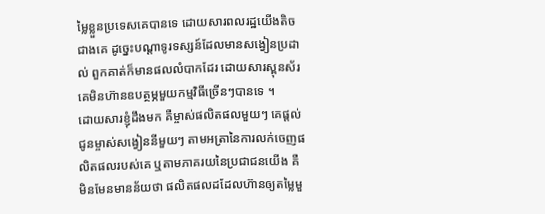ម្លៃខ្លួនប្រទេសគេបានទេ ដោយសារពលរដ្ឋយើងតិចជាងគេ ដូច្នេះបណ្ដាទូរទស្សន៍ដែលមានសង្វៀនប្រដាល់ ពួកគាត់ក៏មានផលលំបាកដែរ ដោយសារស្ពុនស័រ គេមិនហ៊ានឧបត្ថម្ភមួយកម្មវិធីច្រើនៗបានទេ ។
ដោយសារខ្ញុំដឹងមក គឺម្ចាស់ផលិតផលមួយៗ គេផ្ដល់ជូនម្ចាស់សង្វៀននីមួយៗ តាមអត្រានៃការលក់ចេញផលិតផលរបស់គេ ឬតាមភាគរយនៃប្រជាជនយើង គឺមិនមែនមានន័យថា ផលិតផលដដែលហ៊ានឲ្យតម្លៃមួ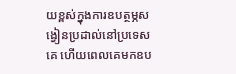យខ្ពស់ក្នុងការឧបត្ថម្ភសង្វៀនប្រដាល់នៅប្រទេសគេ ហើយពេលគេមកឧប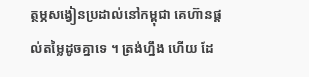ត្ថម្ភសង្វៀនប្រដាល់នៅកម្ពុជា គេហ៊ានផ្ដល់តម្លៃដូចគ្នាទេ ។ ត្រង់ហ្នឹង ហើយ ដែ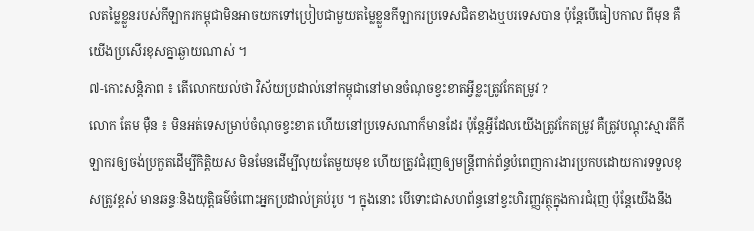លតម្លៃខ្លួនរបស់កីឡាករកម្ពុជាមិនអាចយកទៅប្រៀបជាមួយតម្លៃខ្លួនកីឡាករប្រទេសជិតខាងឬបរទេសបាន ប៉ុន្តែបើធៀបកាល ពីមុន គឺយើងប្រសើរខុសគ្នាឆ្ងាយណាស់ ។
៧-កោះសន្តិភាព ៖ តើលោកយល់ថា វិស័យប្រដាល់នៅកម្ពុជានៅមានចំណុចខ្វះខាតអ្វីខ្លះត្រូវកែតម្រូវ ?
លោក តែម ម៉ឺន ៖ មិនអត់ទេសម្រាប់ចំណុចខ្វះខាត ហើយនៅប្រទេសណាក៏មានដែរ ប៉ុន្តែអ្វីដែលយើងត្រូវកែតម្រូវ គឺត្រូវបណ្ដុះស្មារតីកីឡាករឲ្យចង់ប្រកួតដើម្បីកិត្តិយស មិនមែនដើម្បីលុយតែមួយមុខ ហើយត្រូវជំរុញឲ្យមន្ត្រីពាក់ព័ន្ធបំពេញការងារប្រកបដោយការទទួលខុសត្រូវខ្ពស់ មានឆន្ទៈនិងយុត្តិធម៌ចំពោះអ្នកប្រដាល់គ្រប់រូប ។ ក្នុងនោះ បើទោះជាសហព័ន្ធនៅខ្វះហិរញ្ញវត្ថុក្នុងការជំរុញ ប៉ុន្តែយើងនឹង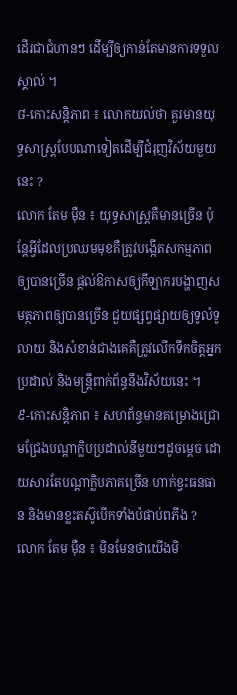ដើរជាជំហានៗ ដើម្បីឲ្យកាន់តែមានការទទួលស្គាល់ ។
៨-កោះសន្តិភាព ៖ លោកយល់ថា គួរមានយុទ្ធសាស្ត្របែបណាទៀតដើម្បីជំរុញវិស័យមួយនេះ ?
លោក តែម ម៉ឺន ៖ យុទ្ធសាស្ត្រគឺមានច្រើន ប៉ុន្តែអ្វីដែលប្រឈមមុខគឺត្រូវបង្កើតសកម្មភាពឲ្យបានច្រើន ផ្ដល់ឱកាសឲ្យកីឡាករបង្ហាញសមត្ថភាពឲ្យបានច្រើន ជួយផ្សព្វផ្សាយឲ្យទូលំទូលាយ និងសំខាន់ជាងគេគឺត្រូវលើកទឹកចិត្តអ្នកប្រដាល់ និងមន្ត្រីពាក់ព័ន្ធនឹងវិស័យនេះ ។
៩-កោះសន្តិភាព ៖ សហព័ន្ធមានគម្រោងជ្រោមជ្រែងបណ្ដាក្លិបប្រដាល់នីមួយៗដូចម្ដេច ដោយសារតែបណ្ដាក្លិបភាគច្រើន ហាក់ខ្វះធនធាន និងមានខ្លះតស៊ូបើកទាំងប៉ផាប់ពភីង ?
លោក តែម ម៉ឺន ៖ មិនមែនថាយើងមិ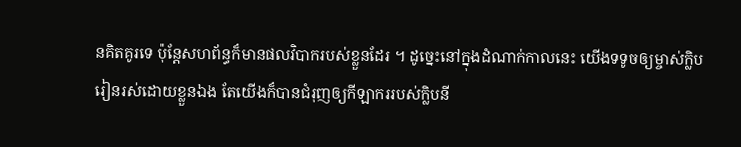នគិតគូរទេ ប៉ុន្តែសហព័ន្ធក៏មានផលវិបាករបស់ខ្លួនដែរ ។ ដូច្នេះនៅក្នុងដំណាក់កាលនេះ យើងទទូចឲ្យម្ចាស់ក្លិបរៀនរស់ដោយខ្លួនឯង តែយើងក៏បានជំរុញឲ្យកីឡាកររបស់ក្លិបនី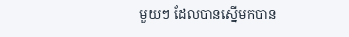មួយៗ ដែលបានស្នើមកបាន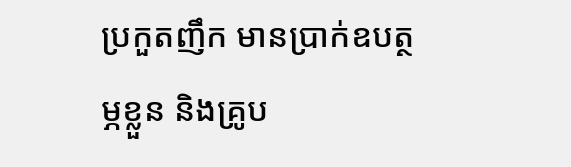ប្រកួតញឹក មានប្រាក់ឧបត្ថម្ភខ្លួន និងគ្រូប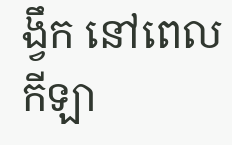ង្វឹក នៅពេលកីឡា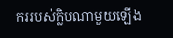កររបស់ក្លិបណាមួយឡើង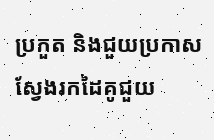ប្រកួត និងជួយប្រកាសស្វែងរកដៃគូជួយ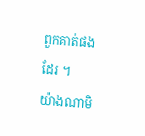ពួកគាត់ផងដែរ ។
យ៉ាងណាមិ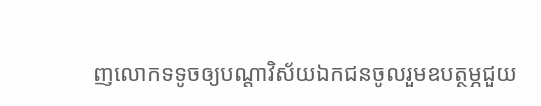ញលោកទទូចឲ្យបណ្ដាវិស័យឯកជនចូលរួមឧបត្ថម្ភជួយ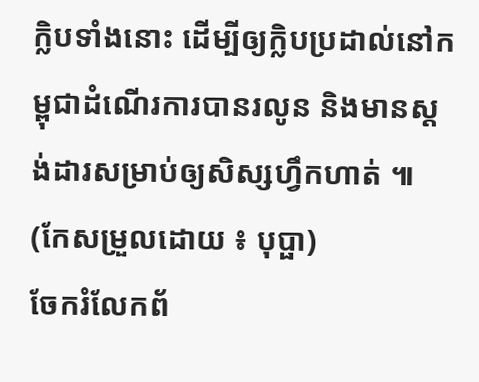ក្លិបទាំងនោះ ដើម្បីឲ្យក្លិបប្រដាល់នៅកម្ពុជាដំណើរការបានរលូន និងមានស្ដង់ដារសម្រាប់ឲ្យសិស្សហ្វឹកហាត់ ៕ (កែសម្រួលដោយ ៖ បុប្ផា)
ចែករំលែកព័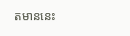តមាននេះ